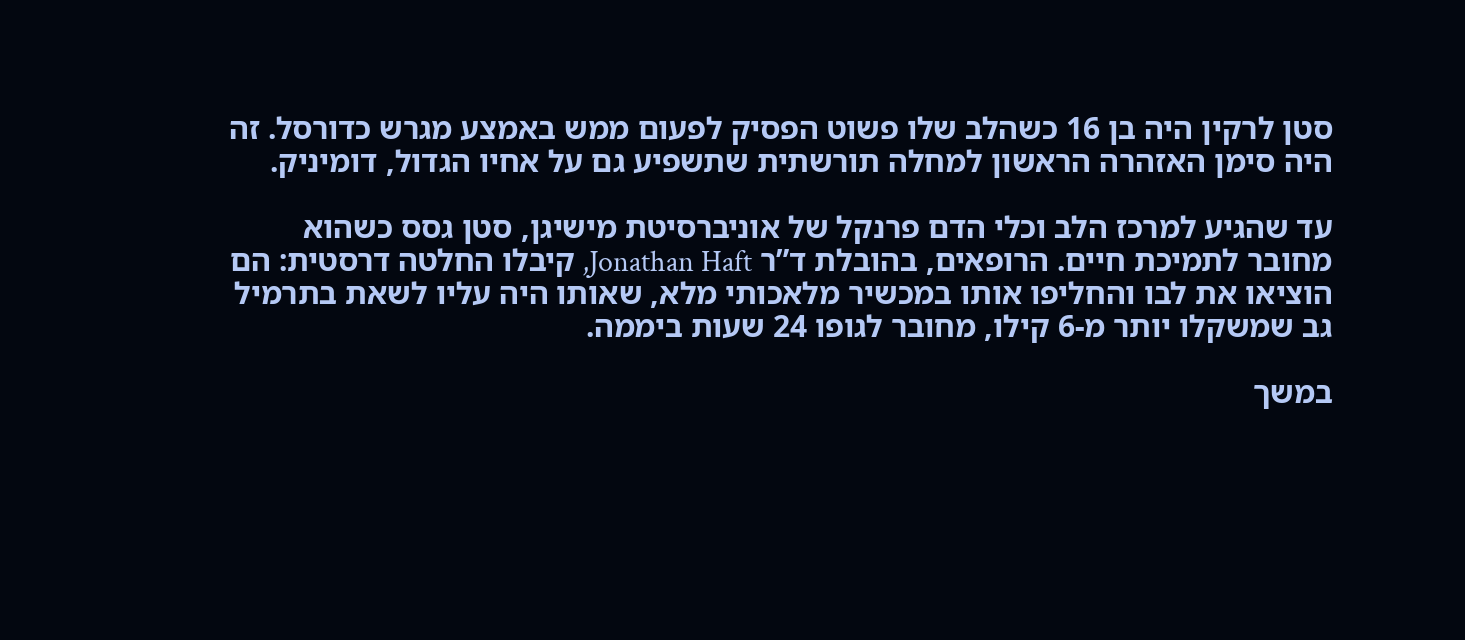סטן לרקין היה בן 16 כשהלב שלו פשוט הפסיק לפעום ממש באמצע מגרש כדורסל. זה היה סימן האזהרה הראשון למחלה תורשתית שתשפיע גם על אחיו הגדול, דומיניק.

עד שהגיע למרכז הלב וכלי הדם פרנקל של אוניברסיטת מישיגן, סטן גסס כשהוא מחובר לתמיכת חיים. הרופאים, בהובלת ד”ר Jonathan Haft, קיבלו החלטה דרסטית: הם הוציאו את לבו והחליפו אותו במכשיר מלאכותי מלא, שאותו היה עליו לשאת בתרמיל גב שמשקלו יותר מ-6 קילו, מחובר לגופו 24 שעות ביממה.

במשך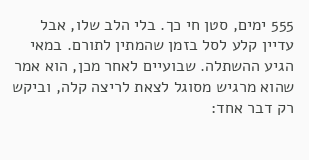555 ימים, סטן חי כך. בלי הלב שלו, אבל עדיין קלע לסל בזמן שהמתין לתורם. במאי הגיע ההשתלה. שבועיים לאחר מכן, הוא אמר שהוא מרגיש מסוגל לצאת לריצה קלה, וביקש רק דבר אחד: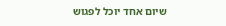שיום אחד יוכל לפגוש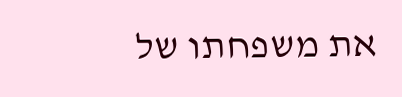את משפחתו של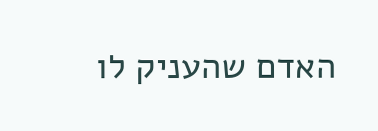האדם שהעניק לו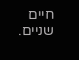חיים שניים.